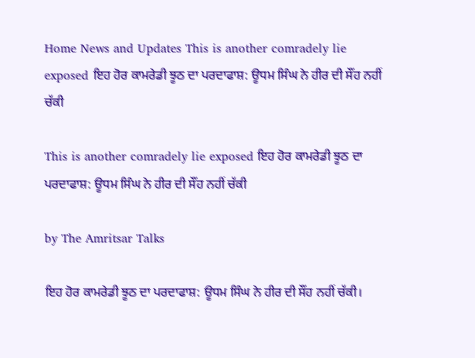Home News and Updates This is another comradely lie exposed ਇਹ ਹੋਰ ਕਾਮਰੇਡੀ ਝੂਠ ਦਾ ਪਰਦਾਫਾਸ਼: ਊਧਮ ਸਿੰਘ ਨੇ ਹੀਰ ਦੀ ਸੌਂਹ ਨਹੀਂ ਚੱਕੀ

This is another comradely lie exposed ਇਹ ਹੋਰ ਕਾਮਰੇਡੀ ਝੂਠ ਦਾ ਪਰਦਾਫਾਸ਼: ਊਧਮ ਸਿੰਘ ਨੇ ਹੀਰ ਦੀ ਸੌਂਹ ਨਹੀਂ ਚੱਕੀ

by The Amritsar Talks

ਇਹ ਹੋਰ ਕਾਮਰੇਡੀ ਝੂਠ ਦਾ ਪਰਦਾਫਾਸ਼: ਊਧਮ ਸਿੰਘ ਨੇ ਹੀਰ ਦੀ ਸੌਂਹ ਨਹੀਂ ਚੱਕੀ।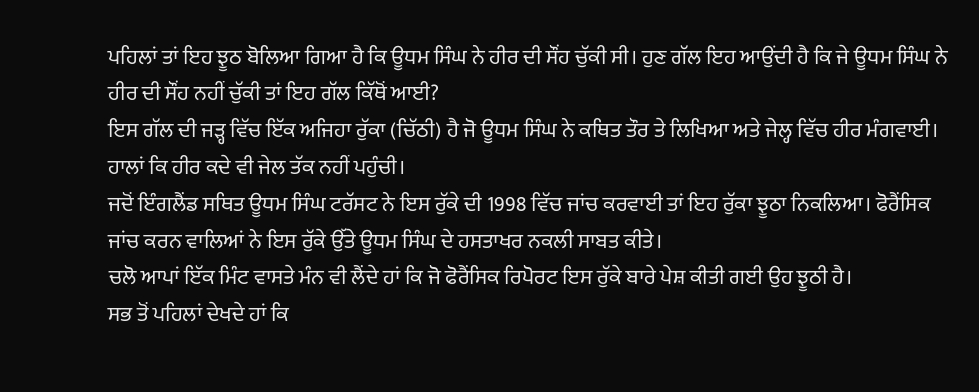ਪਹਿਲਾਂ ਤਾਂ ਇਹ ਝੂਠ ਬੋਲਿਆ ਗਿਆ ਹੈ ਕਿ ਊਧਮ ਸਿੰਘ ਨੇ ਹੀਰ ਦੀ ਸੌਂਹ ਚੁੱਕੀ ਸੀ। ਹੁਣ ਗੱਲ ਇਹ ਆਉਂਦੀ ਹੈ ਕਿ ਜੇ ਊਧਮ ਸਿੰਘ ਨੇ ਹੀਰ ਦੀ ਸੌਂਹ ਨਹੀਂ ਚੁੱਕੀ ਤਾਂ ਇਹ ਗੱਲ ਕਿੱਥੋਂ ਆਈ?
ਇਸ ਗੱਲ ਦੀ ਜੜ੍ਹ ਵਿੱਚ ਇੱਕ ਅਜਿਹਾ ਰੁੱਕਾ (ਚਿੱਠੀ) ਹੈ ਜੋ ਊਧਮ ਸਿੰਘ ਨੇ ਕਥਿਤ ਤੌਰ ਤੇ ਲਿਖਿਆ ਅਤੇ ਜੇਲ੍ਹ ਵਿੱਚ ਹੀਰ ਮੰਗਵਾਈ। ਹਾਲਾਂ ਕਿ ਹੀਰ ਕਦੇ ਵੀ ਜੇਲ ਤੱਕ ਨਹੀਂ ਪਹੁੰਚੀ।
ਜਦੋਂ ਇੰਗਲੈਂਡ ਸਥਿਤ ਊਧਮ ਸਿੰਘ ਟਰੱਸਟ ਨੇ ਇਸ ਰੁੱਕੇ ਦੀ 1998 ਵਿੱਚ ਜਾਂਚ ਕਰਵਾਈ ਤਾਂ ਇਹ ਰੁੱਕਾ ਝੂਠਾ ਨਿਕਲਿਆ। ਫੋਰੈਂਸਿਕ ਜਾਂਚ ਕਰਨ ਵਾਲਿਆਂ ਨੇ ਇਸ ਰੁੱਕੇ ਉੱਤੇ ਊਧਮ ਸਿੰਘ ਦੇ ਹਸਤਾਖਰ ਨਕਲੀ ਸਾਬਤ ਕੀਤੇ।
ਚਲੋ ਆਪਾਂ ਇੱਕ ਮਿੰਟ ਵਾਸਤੇ ਮੰਨ ਵੀ ਲੈਂਦੇ ਹਾਂ ਕਿ ਜੋ ਫੋਰੈਂਸਿਕ ਰਿਪੋਰਟ ਇਸ ਰੁੱਕੇ ਬਾਰੇ ਪੇਸ਼ ਕੀਤੀ ਗਈ ਉਹ ਝੂਠੀ ਹੈ।
ਸਭ ਤੋਂ ਪਹਿਲਾਂ ਦੇਖਦੇ ਹਾਂ ਕਿ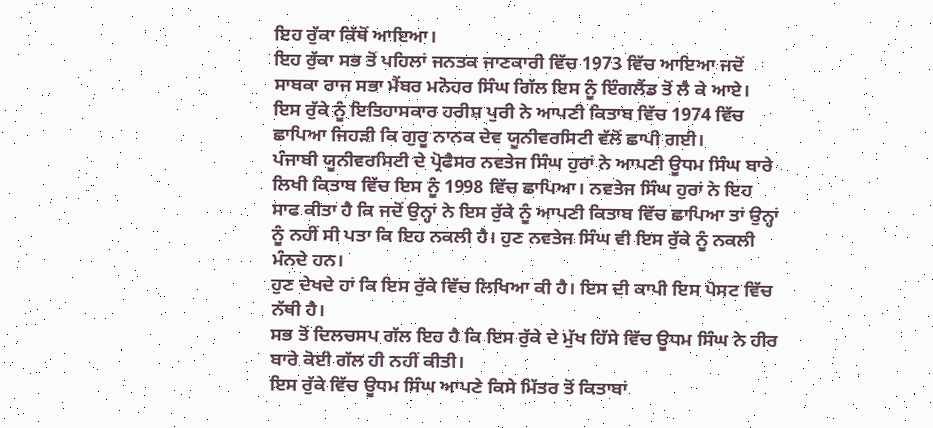ਇਹ ਰੁੱਕਾ ਕਿੱਥੋਂ ਆਇਆ।
ਇਹ ਰੁੱਕਾ ਸਭ ਤੋਂ ਪਹਿਲਾਂ ਜਨਤਕ ਜਾਣਕਾਰੀ ਵਿੱਚ 1973 ਵਿੱਚ ਆਇਆ ਜਦੋਂ ਸਾਬਕਾ ਰਾਜ ਸਭਾ ਮੈਂਬਰ ਮਨੋਹਰ ਸਿੰਘ ਗਿੱਲ ਇਸ ਨੂੰ ਇੰਗਲੈਂਡ ਤੋਂ ਲੈ ਕੇ ਆਏ।
ਇਸ ਰੁੱਕੇ ਨੂੰ ਇਤਿਹਾਸਕਾਰ ਹਰੀਸ਼ ਪੁਰੀ ਨੇ ਆਪਣੀ ਕਿਤਾਬ ਵਿੱਚ 1974 ਵਿੱਚ ਛਾਪਿਆ ਜਿਹੜੀ ਕਿ ਗੁਰੂ ਨਾਨਕ ਦੇਵ ਯੂਨੀਵਰਸਿਟੀ ਵੱਲੋਂ ਛਾਪੀ ਗਈ।
ਪੰਜਾਬੀ ਯੂਨੀਵਰਸਿਟੀ ਦੇ ਪ੍ਰੋਫੈਸਰ ਨਵਤੇਜ ਸਿੰਘ ਹੁਰਾਂ ਨੇ ਆਪਣੀ ਊਧਮ ਸਿੰਘ ਬਾਰੇ ਲਿਖੀ ਕਿਤਾਬ ਵਿੱਚ ਇਸ ਨੂੰ 1998 ਵਿੱਚ ਛਾਪਿਆ। ਨਵਤੇਜ ਸਿੰਘ ਹੁਰਾਂ ਨੇ ਇਹ ਸਾਫ ਕੀਤਾ ਹੈ ਕਿ ਜਦੋਂ ਉਨ੍ਹਾਂ ਨੇ ਇਸ ਰੁੱਕੇ ਨੂੰ ਆਪਣੀ ਕਿਤਾਬ ਵਿੱਚ ਛਾਪਿਆ ਤਾਂ ਉਨ੍ਹਾਂ ਨੂੰ ਨਹੀਂ ਸੀ ਪਤਾ ਕਿ ਇਹ ਨਕਲੀ ਹੈ। ਹੁਣ ਨਵਤੇਜ ਸਿੰਘ ਵੀ ਇਸ ਰੁੱਕੇ ਨੂੰ ਨਕਲੀ ਮੰਨਦੇ ਹਨ।
ਹੁਣ ਦੇਖਦੇ ਹਾਂ ਕਿ ਇਸ ਰੁੱਕੇ ਵਿੱਚ ਲਿਖਿਆ ਕੀ ਹੈ। ਇਸ ਦੀ ਕਾਪੀ ਇਸ ਪੋਸਟ ਵਿੱਚ ਨੱਥੀ ਹੈ।
ਸਭ ਤੋਂ ਦਿਲਚਸਪ ਗੱਲ ਇਹ ਹੈ ਕਿ ਇਸ ਰੁੱਕੇ ਦੇ ਮੁੱਖ ਹਿੱਸੇ ਵਿੱਚ ਊਧਮ ਸਿੰਘ ਨੇ ਹੀਰ ਬਾਰੇ ਕੋਈ ਗੱਲ ਹੀ ਨਹੀਂ ਕੀਤੀ।
ਇਸ ਰੁੱਕੇ ਵਿੱਚ ਊਧਮ ਸਿੰਘ ਆਪਣੇ ਕਿਸੇ ਮਿੱਤਰ ਤੋਂ ਕਿਤਾਬਾਂ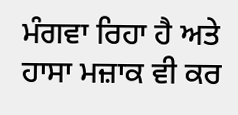ਮੰਗਵਾ ਰਿਹਾ ਹੈ ਅਤੇ ਹਾਸਾ ਮਜ਼ਾਕ ਵੀ ਕਰ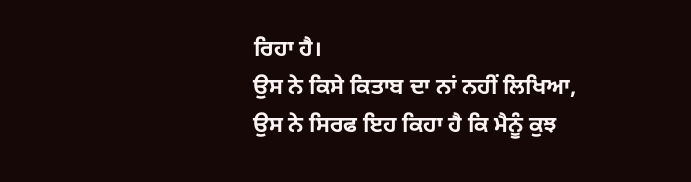ਰਿਹਾ ਹੈ।
ਉਸ ਨੇ ਕਿਸੇ ਕਿਤਾਬ ਦਾ ਨਾਂ ਨਹੀਂ ਲਿਖਿਆ, ਉਸ ਨੇ ਸਿਰਫ ਇਹ ਕਿਹਾ ਹੈ ਕਿ ਮੈਨੂੰ ਕੁਝ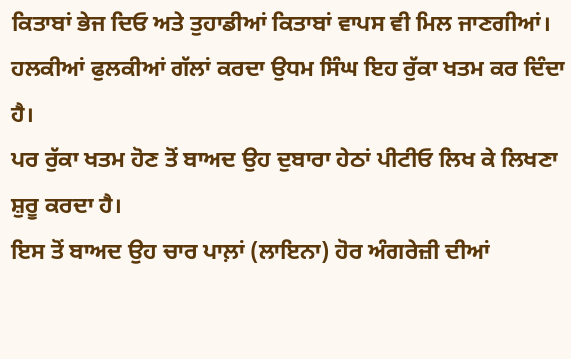ਕਿਤਾਬਾਂ ਭੇਜ ਦਿਓ ਅਤੇ ਤੁਹਾਡੀਆਂ ਕਿਤਾਬਾਂ ਵਾਪਸ ਵੀ ਮਿਲ ਜਾਣਗੀਆਂ।
ਹਲਕੀਆਂ ਫੁਲਕੀਆਂ ਗੱਲਾਂ ਕਰਦਾ ਉਧਮ ਸਿੰਘ ਇਹ ਰੁੱਕਾ ਖਤਮ ਕਰ ਦਿੰਦਾ ਹੈ।
ਪਰ ਰੁੱਕਾ ਖਤਮ ਹੋਣ ਤੋਂ ਬਾਅਦ ਉਹ ਦੁਬਾਰਾ ਹੇਠਾਂ ਪੀਟੀਓ ਲਿਖ ਕੇ ਲਿਖਣਾ ਸ਼ੁਰੂ ਕਰਦਾ ਹੈ।
ਇਸ ਤੋਂ ਬਾਅਦ ਉਹ ਚਾਰ ਪਾਲ਼ਾਂ (ਲਾਇਨਾ) ਹੋਰ ਅੰਗਰੇਜ਼ੀ ਦੀਆਂ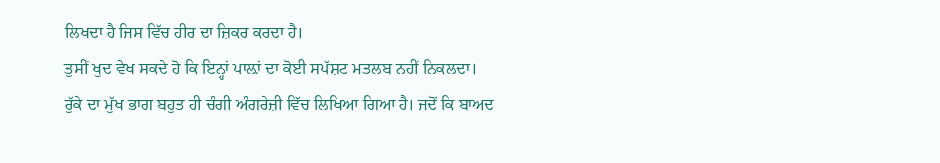ਲਿਖਦਾ ਹੈ ਜਿਸ ਵਿੱਚ ਹੀਰ ਦਾ ਜ਼ਿਕਰ ਕਰਦਾ ਹੈ।
ਤੁਸੀਂ ਖੁਦ ਵੇਖ ਸਕਦੇ ਹੋ ਕਿ ਇਨ੍ਹਾਂ ਪਾਲ਼ਾਂ ਦਾ ਕੋਈ ਸਪੱਸ਼ਟ ਮਤਲਬ ਨਹੀਂ ਨਿਕਲਦਾ।
ਰੁੱਕੇ ਦਾ ਮੁੱਖ ਭਾਗ ਬਹੁਤ ਹੀ ਚੰਗੀ ਅੰਗਰੇਜ਼ੀ ਵਿੱਚ ਲਿਖਿਆ ਗਿਆ ਹੈ। ਜਦੋਂ ਕਿ ਬਾਅਦ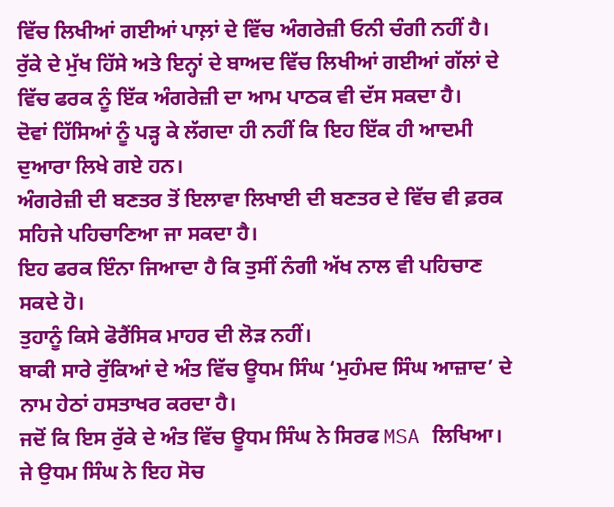ਵਿੱਚ ਲਿਖੀਆਂ ਗਈਆਂ ਪਾਲ਼ਾਂ ਦੇ ਵਿੱਚ ਅੰਗਰੇਜ਼ੀ ਓਨੀ ਚੰਗੀ ਨਹੀਂ ਹੈ।
ਰੁੱਕੇ ਦੇ ਮੁੱਖ ਹਿੱਸੇ ਅਤੇ ਇਨ੍ਹਾਂ ਦੇ ਬਾਅਦ ਵਿੱਚ ਲਿਖੀਆਂ ਗਈਆਂ ਗੱਲਾਂ ਦੇ ਵਿੱਚ ਫਰਕ ਨੂੰ ਇੱਕ ਅੰਗਰੇਜ਼ੀ ਦਾ ਆਮ ਪਾਠਕ ਵੀ ਦੱਸ ਸਕਦਾ ਹੈ।
ਦੋਵਾਂ ਹਿੱਸਿਆਂ ਨੂੰ ਪੜ੍ਹ ਕੇ ਲੱਗਦਾ ਹੀ ਨਹੀਂ ਕਿ ਇਹ ਇੱਕ ਹੀ ਆਦਮੀ ਦੁਆਰਾ ਲਿਖੇ ਗਏ ਹਨ।
ਅੰਗਰੇਜ਼ੀ ਦੀ ਬਣਤਰ ਤੋਂ ਇਲਾਵਾ ਲਿਖਾਈ ਦੀ ਬਣਤਰ ਦੇ ਵਿੱਚ ਵੀ ਫ਼ਰਕ ਸਹਿਜੇ ਪਹਿਚਾਣਿਆ ਜਾ ਸਕਦਾ ਹੈ।
ਇਹ ਫਰਕ ਇੰਨਾ ਜਿਆਦਾ ਹੈ ਕਿ ਤੁਸੀਂ ਨੰਗੀ ਅੱਖ ਨਾਲ ਵੀ ਪਹਿਚਾਣ ਸਕਦੇ ਹੋ।
ਤੁਹਾਨੂੰ ਕਿਸੇ ਫੋਰੈਂਸਿਕ ਮਾਹਰ ਦੀ ਲੋੜ ਨਹੀਂ।
ਬਾਕੀ ਸਾਰੇ ਰੁੱਕਿਆਂ ਦੇ ਅੰਤ ਵਿੱਚ ਊਧਮ ਸਿੰਘ ‘ਮੁਹੰਮਦ ਸਿੰਘ ਆਜ਼ਾਦ’ ਦੇ ਨਾਮ ਹੇਠਾਂ ਹਸਤਾਖਰ ਕਰਦਾ ਹੈ।
ਜਦੋਂ ਕਿ ਇਸ ਰੁੱਕੇ ਦੇ ਅੰਤ ਵਿੱਚ ਊਧਮ ਸਿੰਘ ਨੇ ਸਿਰਫ MSA ਲਿਖਿਆ।
ਜੇ ਉਧਮ ਸਿੰਘ ਨੇ ਇਹ ਸੋਚ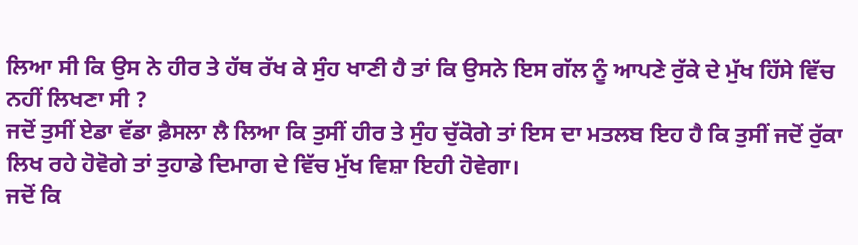ਲਿਆ ਸੀ ਕਿ ਉਸ ਨੇ ਹੀਰ ਤੇ ਹੱਥ ਰੱਖ ਕੇ ਸੁੰਹ ਖਾਣੀ ਹੈ ਤਾਂ ਕਿ ਉਸਨੇ ਇਸ ਗੱਲ ਨੂੰ ਆਪਣੇ ਰੁੱਕੇ ਦੇ ਮੁੱਖ ਹਿੱਸੇ ਵਿੱਚ ਨਹੀਂ ਲਿਖਣਾ ਸੀ ?
ਜਦੋਂ ਤੁਸੀਂ ਏਡਾ ਵੱਡਾ ਫ਼ੈਸਲਾ ਲੈ ਲਿਆ ਕਿ ਤੁਸੀਂ ਹੀਰ ਤੇ ਸੁੰਹ ਚੁੱਕੋਗੇ ਤਾਂ ਇਸ ਦਾ ਮਤਲਬ ਇਹ ਹੈ ਕਿ ਤੁਸੀਂ ਜਦੋਂ ਰੁੱਕਾ ਲਿਖ ਰਹੇ ਹੋਵੋਗੇ ਤਾਂ ਤੁਹਾਡੇ ਦਿਮਾਗ ਦੇ ਵਿੱਚ ਮੁੱਖ ਵਿਸ਼ਾ ਇਹੀ ਹੋਵੇਗਾ।
ਜਦੋਂ ਕਿ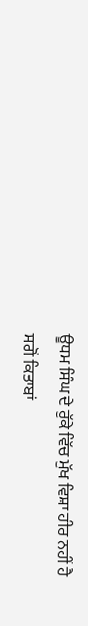ਊਧਮ ਸਿੰਘ ਦੇ ਰੁੱਕੇ ਵਿੱਚ ਮੁੱਖ ਵਿਸ਼ਾ ਹੀਰ ਨਹੀਂ ਹੈ ਸਗੋਂ ਕਿਤਾਬਾਂ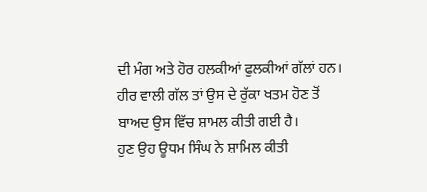ਦੀ ਮੰਗ ਅਤੇ ਹੋਰ ਹਲਕੀਆਂ ਫੁਲਕੀਆਂ ਗੱਲਾਂ ਹਨ।
ਹੀਰ ਵਾਲੀ ਗੱਲ ਤਾਂ ਉਸ ਦੇ ਰੁੱਕਾ ਖਤਮ ਹੋਣ ਤੋਂ ਬਾਅਦ ਉਸ ਵਿੱਚ ਸ਼ਾਮਲ ਕੀਤੀ ਗਈ ਹੈ।
ਹੁਣ ਉਹ ਊਧਮ ਸਿੰਘ ਨੇ ਸ਼ਾਮਿਲ ਕੀਤੀ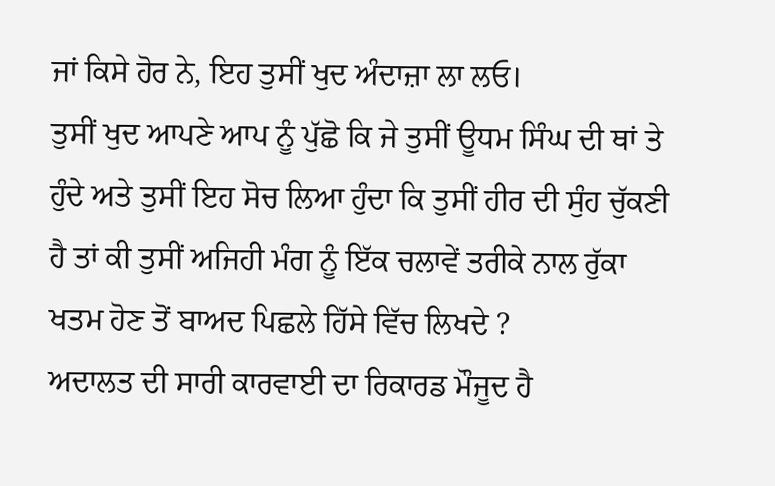ਜਾਂ ਕਿਸੇ ਹੋਰ ਨੇ, ਇਹ ਤੁਸੀਂ ਖੁਦ ਅੰਦਾਜ਼ਾ ਲਾ ਲਓ।
ਤੁਸੀਂ ਖੁਦ ਆਪਣੇ ਆਪ ਨੂੰ ਪੁੱਛੋ ਕਿ ਜੇ ਤੁਸੀਂ ਊਧਮ ਸਿੰਘ ਦੀ ਥਾਂ ਤੇ ਹੁੰਦੇ ਅਤੇ ਤੁਸੀਂ ਇਹ ਸੋਚ ਲਿਆ ਹੁੰਦਾ ਕਿ ਤੁਸੀਂ ਹੀਰ ਦੀ ਸੁੰਹ ਚੁੱਕਣੀ ਹੈ ਤਾਂ ਕੀ ਤੁਸੀਂ ਅਜਿਹੀ ਮੰਗ ਨੂੰ ਇੱਕ ਚਲਾਵੇਂ ਤਰੀਕੇ ਨਾਲ ਰੁੱਕਾ ਖਤਮ ਹੋਣ ਤੋਂ ਬਾਅਦ ਪਿਛਲੇ ਹਿੱਸੇ ਵਿੱਚ ਲਿਖਦੇ ?
ਅਦਾਲਤ ਦੀ ਸਾਰੀ ਕਾਰਵਾਈ ਦਾ ਰਿਕਾਰਡ ਮੌਜੂਦ ਹੈ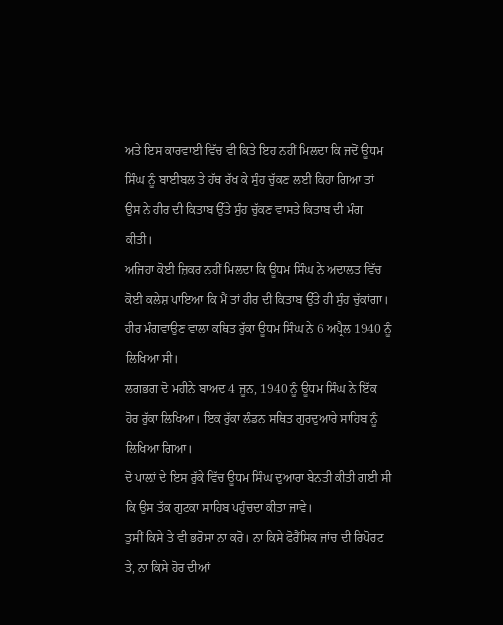ਅਤੇ ਇਸ ਕਾਰਵਾਈ ਵਿੱਚ ਵੀ ਕਿਤੇ ਇਹ ਨਹੀਂ ਮਿਲਦਾ ਕਿ ਜਦੋਂ ਊਧਮ ਸਿੰਘ ਨੂੰ ਬਾਈਬਲ ਤੇ ਹੱਥ ਰੱਖ ਕੇ ਸੁੰਹ ਚੁੱਕਣ ਲਈ ਕਿਹਾ ਗਿਆ ਤਾਂ ਉਸ ਨੇ ਹੀਰ ਦੀ ਕਿਤਾਬ ਉੱਤੇ ਸੁੰਹ ਚੁੱਕਣ ਵਾਸਤੇ ਕਿਤਾਬ ਦੀ ਮੰਗ ਕੀਤੀ।
ਅਜਿਹਾ ਕੋਈ ਜ਼ਿਕਰ ਨਹੀਂ ਮਿਲਦਾ ਕਿ ਊਧਮ ਸਿੰਘ ਨੇ ਅਦਾਲਤ ਵਿੱਚ ਕੋਈ ਕਲੇਸ਼ ਪਾਇਆ ਕਿ ਮੈਂ ਤਾਂ ਹੀਰ ਦੀ ਕਿਤਾਬ ਉੱਤੇ ਹੀ ਸੁੰਹ ਚੁੱਕਾਂਗਾ।
ਹੀਰ ਮੰਗਵਾਉਣ ਵਾਲਾ ਕਥਿਤ ਰੁੱਕਾ ਊਧਮ ਸਿੰਘ ਨੇ 6 ਅਪ੍ਰੈਲ 1940 ਨੂੰ ਲਿਖਿਆ ਸੀ।
ਲਗਭਗ ਦੋ ਮਹੀਨੇ ਬਾਅਦ 4 ਜੂਨ, 1940 ਨੂੰ ਊਧਮ ਸਿੰਘ ਨੇ ਇੱਕ ਹੋਰ ਰੁੱਕਾ ਲਿਖਿਆ। ਇਕ ਰੁੱਕਾ ਲੰਡਨ ਸਥਿਤ ਗੁਰਦੁਆਰੇ ਸਾਹਿਬ ਨੂੰ ਲਿਖਿਆ ਗਿਆ।
ਦੋ ਪਾਲ਼ਾਂ ਦੇ ਇਸ ਰੁੱਕੇ ਵਿੱਚ ਊਧਮ ਸਿੰਘ ਦੁਆਰਾ ਬੇਨਤੀ ਕੀਤੀ ਗਈ ਸੀ ਕਿ ਉਸ ਤੱਕ ਗੁਟਕਾ ਸਾਹਿਬ ਪਹੁੰਚਦਾ ਕੀਤਾ ਜਾਵੇ।
ਤੁਸੀਂ ਕਿਸੇ ਤੇ ਵੀ ਭਰੋਸਾ ਨਾ ਕਰੋ। ਨਾ ਕਿਸੇ ਫੋਰੈਂਸਿਕ ਜਾਂਚ ਦੀ ਰਿਪੋਰਟ ਤੇ, ਨਾ ਕਿਸੇ ਹੋਰ ਦੀਆਂ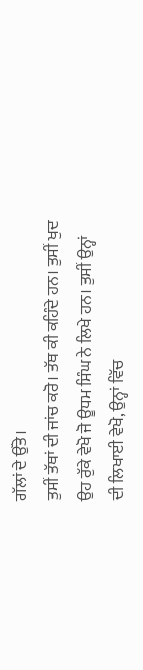ਗੱਲਾਂ ਦੇ ਉੱਤੇ।
ਤੁਸੀਂ ਤੱਥਾਂ ਦੀ ਜਾਂਚ ਕਰੋ। ਤੱਥ ਕੀ ਕਹਿੰਦੇ ਹਨ। ਤੁਸੀਂ ਖੁਦ ਉਹ ਰੁੱਕੇ ਵੇਖੋ ਜੋ ਊਧਮ ਸਿੰਘ ਨੇ ਲਿਖੇ ਹਨ। ਤੁਸੀਂ ਉਨ੍ਹਾਂ ਦੀ ਲਿਖਾਈ ਵੇਖੋ, ਉਨ੍ਹਾਂ ਵਿੱਚ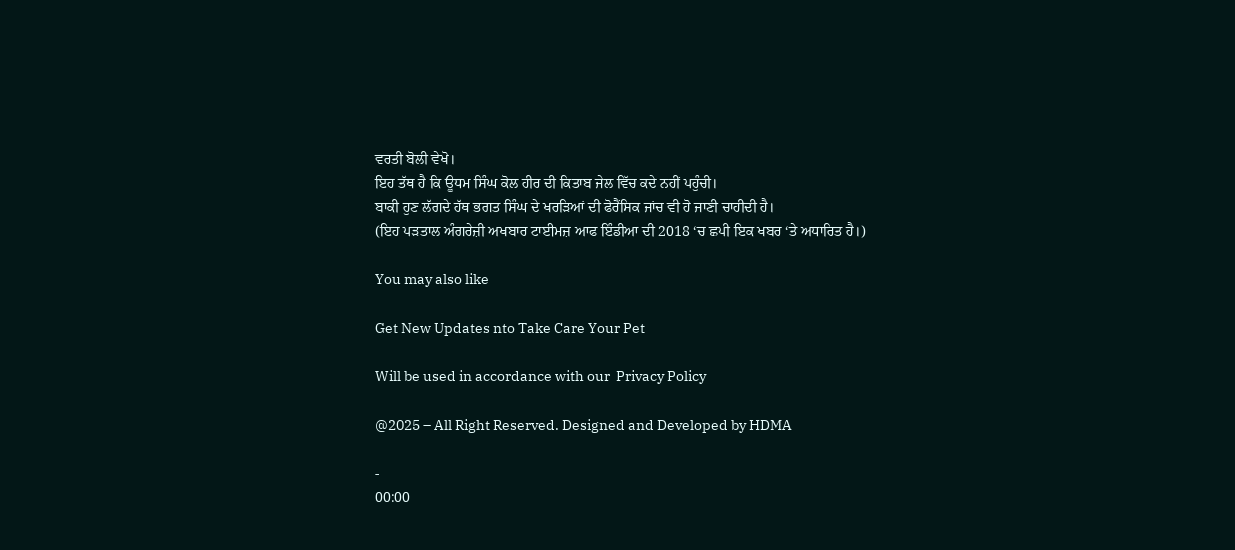ਵਰਤੀ ਬੋਲੀ ਵੇਖੋ।
ਇਹ ਤੱਥ ਹੈ ਕਿ ਊਧਮ ਸਿੰਘ ਕੋਲ ਹੀਰ ਦੀ ਕਿਤਾਬ ਜੇਲ ਵਿੱਚ ਕਦੇ ਨਹੀਂ ਪਹੁੰਚੀ।
ਬਾਕੀ ਹੁਣ ਲੱਗਦੇ ਹੱਥ ਭਗਤ ਸਿੰਘ ਦੇ ਖਰੜਿਆਂ ਦੀ ਫੋਰੈਂਸਿਕ ਜਾਂਚ ਵੀ ਹੋ ਜਾਣੀ ਚਾਹੀਦੀ ਹੈ।
(ਇਹ ਪੜਤਾਲ ਅੰਗਰੇਜ਼ੀ ਅਖਬਾਰ ਟਾਈਮਜ਼ ਆਫ ਇੰਡੀਆ ਦੀ 2018 ‘ਚ ਛਪੀ ਇਕ ਖਬਰ ‘ਤੇ ਅਧਾਰਿਤ ਹੈ।)

You may also like

Get New Updates nto Take Care Your Pet

Will be used in accordance with our  Privacy Policy

@2025 – All Right Reserved. Designed and Developed by HDMA

-
00:00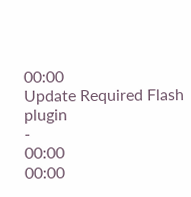00:00
Update Required Flash plugin
-
00:00
00:00